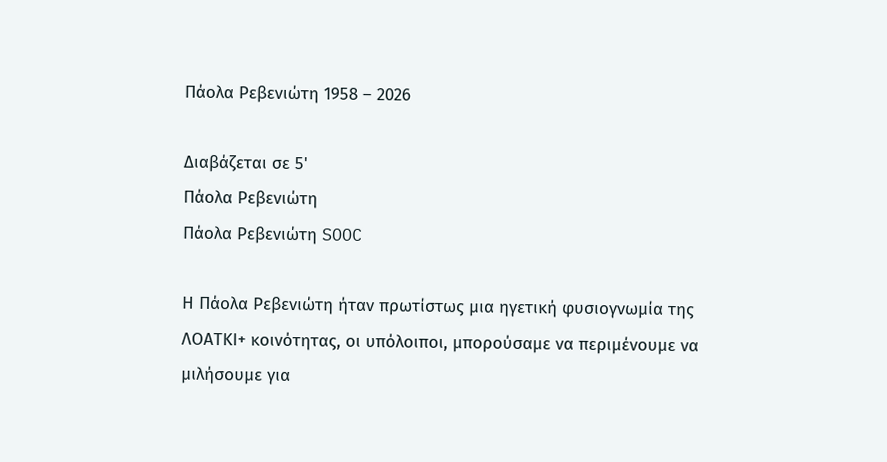Πάολα Ρεβενιώτη 1958 – 2026

Διαβάζεται σε 5'
Πάολα Ρεβενιώτη
Πάολα Ρεβενιώτη SOOC

Η Πάολα Ρεβενιώτη ήταν πρωτίστως μια ηγετική φυσιογνωμία της ΛΟΑΤΚΙ+ κοινότητας, οι υπόλοιποι, μπορούσαμε να περιμένουμε να μιλήσουμε για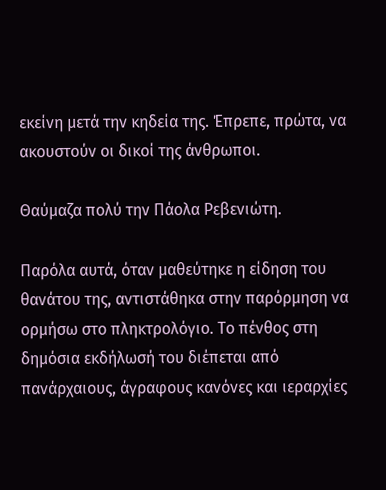εκείνη μετά την κηδεία της. Έπρεπε, πρώτα, να ακουστούν οι δικοί της άνθρωποι.

Θαύμαζα πολύ την Πάολα Ρεβενιώτη.

Παρόλα αυτά, όταν μαθεύτηκε η είδηση του θανάτου της, αντιστάθηκα στην παρόρμηση να ορμήσω στο πληκτρολόγιο. Το πένθος στη δημόσια εκδήλωσή του διέπεται από πανάρχαιους, άγραφους κανόνες και ιεραρχίες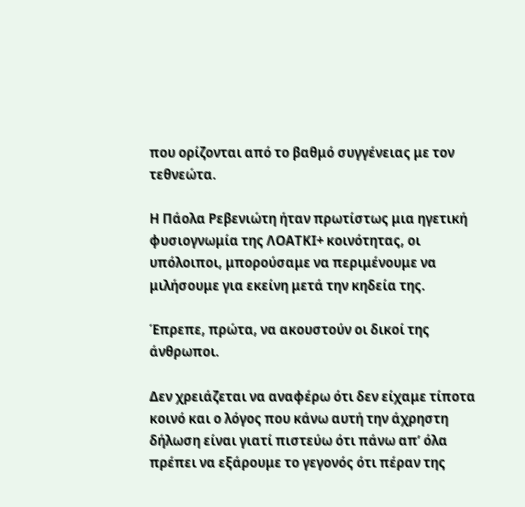που ορίζονται από το βαθμό συγγένειας με τον τεθνεώτα.

Η Πάολα Ρεβενιώτη ήταν πρωτίστως μια ηγετική φυσιογνωμία της ΛΟΑΤΚΙ+ κοινότητας, οι υπόλοιποι, μπορούσαμε να περιμένουμε να μιλήσουμε για εκείνη μετά την κηδεία της.

Έπρεπε, πρώτα, να ακουστούν οι δικοί της άνθρωποι.

Δεν χρειάζεται να αναφέρω ότι δεν είχαμε τίποτα κοινό και ο λόγος που κάνω αυτή την άχρηστη δήλωση είναι γιατί πιστεύω ότι πάνω απ’ όλα πρέπει να εξάρουμε το γεγονός ότι πέραν της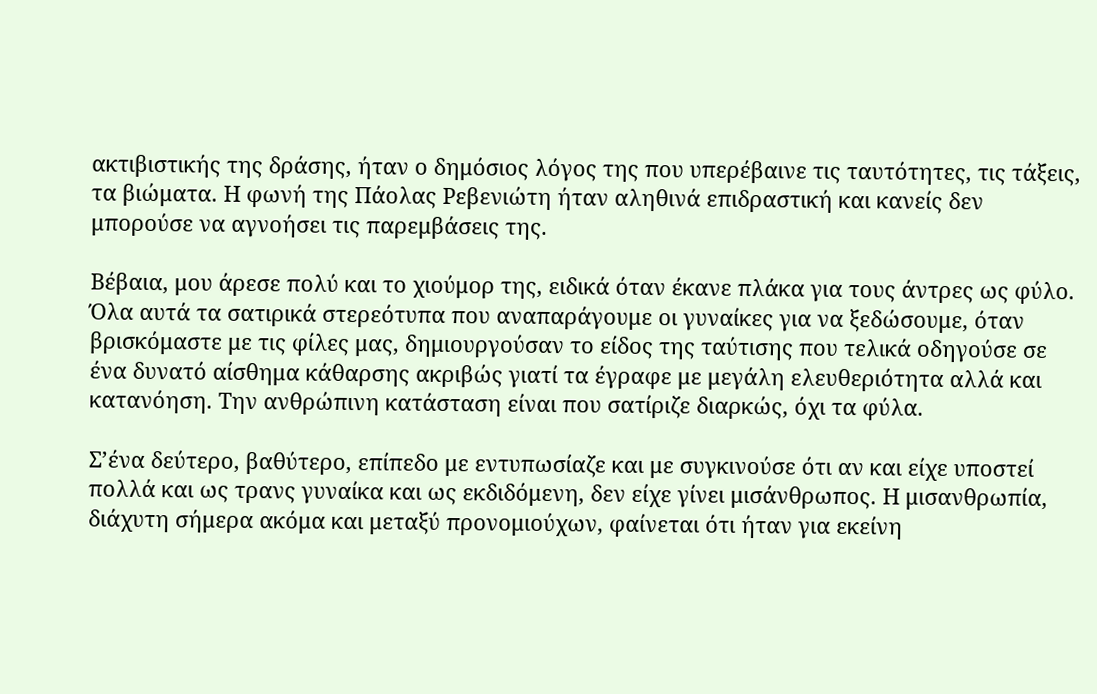ακτιβιστικής της δράσης, ήταν ο δημόσιος λόγος της που υπερέβαινε τις ταυτότητες, τις τάξεις, τα βιώματα. Η φωνή της Πάολας Ρεβενιώτη ήταν αληθινά επιδραστική και κανείς δεν μπορούσε να αγνοήσει τις παρεμβάσεις της.

Βέβαια, μου άρεσε πολύ και το χιούμορ της, ειδικά όταν έκανε πλάκα για τους άντρες ως φύλο. Όλα αυτά τα σατιρικά στερεότυπα που αναπαράγουμε οι γυναίκες για να ξεδώσουμε, όταν βρισκόμαστε με τις φίλες μας, δημιουργούσαν το είδος της ταύτισης που τελικά οδηγούσε σε ένα δυνατό αίσθημα κάθαρσης ακριβώς γιατί τα έγραφε με μεγάλη ελευθεριότητα αλλά και κατανόηση. Την ανθρώπινη κατάσταση είναι που σατίριζε διαρκώς, όχι τα φύλα.

Σ’ένα δεύτερο, βαθύτερο, επίπεδο με εντυπωσίαζε και με συγκινούσε ότι αν και είχε υποστεί πολλά και ως τρανς γυναίκα και ως εκδιδόμενη, δεν είχε γίνει μισάνθρωπος. Η μισανθρωπία, διάχυτη σήμερα ακόμα και μεταξύ προνομιούχων, φαίνεται ότι ήταν για εκείνη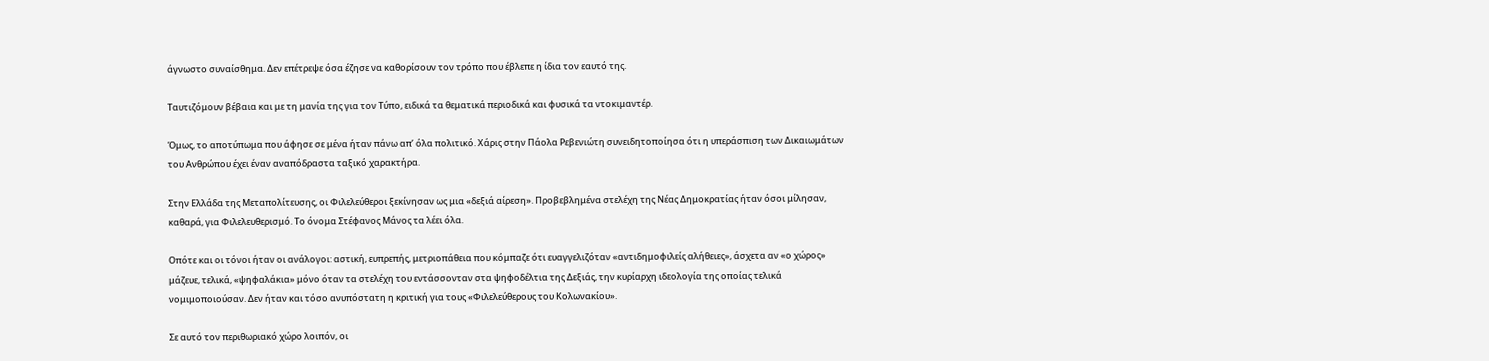άγνωστο συναίσθημα. Δεν επέτρεψε όσα έζησε να καθορίσουν τον τρόπο που έβλεπε η ίδια τον εαυτό της.

Ταυτιζόμουν βέβαια και με τη μανία της για τον Τύπο, ειδικά τα θεματικά περιοδικά και φυσικά τα ντοκιμαντέρ.

Όμως, το αποτύπωμα που άφησε σε μένα ήταν πάνω απ’ όλα πολιτικό. Χάρις στην Πάολα Ρεβενιώτη συνειδητοποίησα ότι η υπεράσπιση των Δικαιωμάτων του Ανθρώπου έχει έναν αναπόδραστα ταξικό χαρακτήρα.

Στην Ελλάδα της Μεταπολίτευσης, οι Φιλελεύθεροι ξεκίνησαν ως μια «δεξιά αίρεση». Προβεβλημένα στελέχη της Νέας Δημοκρατίας ήταν όσοι μίλησαν, καθαρά, για Φιλελευθερισμό. Το όνομα Στέφανος Μάνος τα λέει όλα.

Οπότε και οι τόνοι ήταν οι ανάλογοι: αστική, ευπρεπής, μετριοπάθεια που κόμπαζε ότι ευαγγελιζόταν «αντιδημοφιλείς αλήθειες», άσχετα αν «ο χώρος» μάζευε, τελικά, «ψηφαλάκια» μόνο όταν τα στελέχη του εντάσσονταν στα ψηφοδέλτια της Δεξιάς, την κυρίαρχη ιδεολογία της οποίας τελικά νομιμοποιούσαν. Δεν ήταν και τόσο ανυπόστατη η κριτική για τους «Φιλελεύθερους του Κολωνακίου».

Σε αυτό τον περιθωριακό χώρο λοιπόν, οι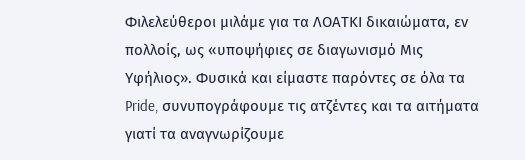Φιλελεύθεροι μιλάμε για τα ΛΟΑΤΚΙ δικαιώματα, εν πολλοίς, ως «υποψήφιες σε διαγωνισμό Μις Υφήλιος». Φυσικά και είμαστε παρόντες σε όλα τα Pride, συνυπογράφουμε τις ατζέντες και τα αιτήματα γιατί τα αναγνωρίζουμε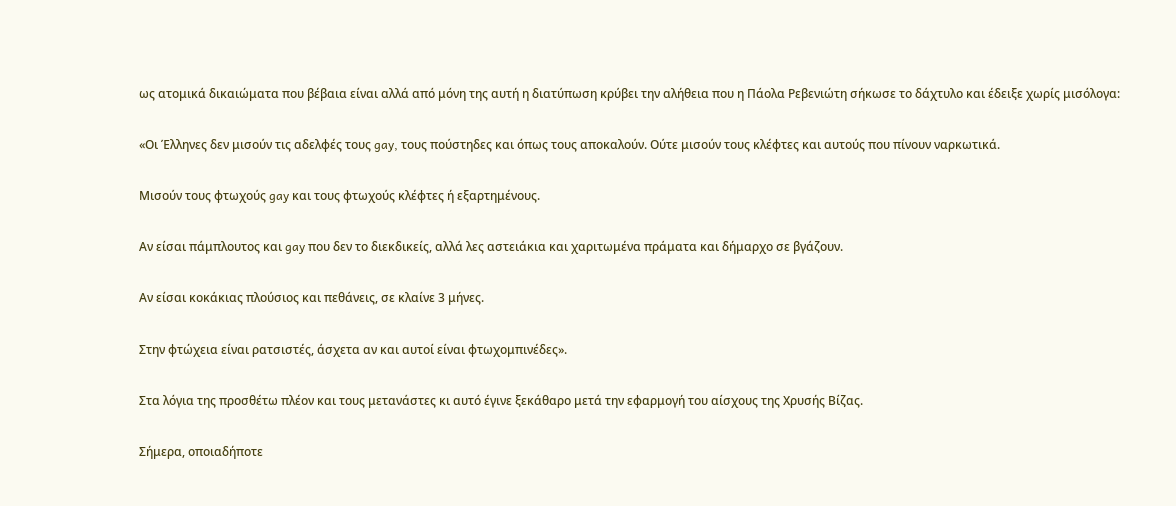ως ατομικά δικαιώματα που βέβαια είναι αλλά από μόνη της αυτή η διατύπωση κρύβει την αλήθεια που η Πάολα Ρεβενιώτη σήκωσε το δάχτυλο και έδειξε χωρίς μισόλογα:

«Οι Έλληνες δεν μισούν τις αδελφές τους gay, τους πούστηδες και όπως τους αποκαλούν. Ούτε μισούν τους κλέφτες και αυτούς που πίνουν ναρκωτικά.

Μισούν τους φτωχούς gay και τους φτωχούς κλέφτες ή εξαρτημένους.

Aν είσαι πάμπλουτος και gay που δεν το διεκδικείς, αλλά λες αστειάκια και χαριτωμένα πράματα και δήμαρχο σε βγάζουν.

Aν είσαι κοκάκιας πλούσιος και πεθάνεις, σε κλαίνε 3 μήνες.

Στην φτώχεια είναι ρατσιστές, άσχετα αν και αυτοί είναι φτωχομπινέδες».

Στα λόγια της προσθέτω πλέον και τους μετανάστες κι αυτό έγινε ξεκάθαρο μετά την εφαρμογή του αίσχους της Χρυσής Βίζας.

Σήμερα, οποιαδήποτε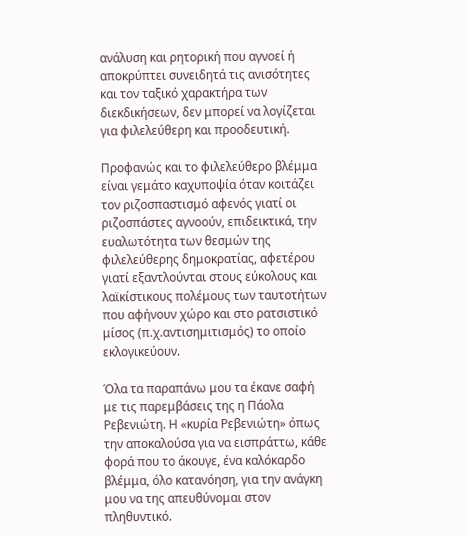ανάλυση και ρητορική που αγνοεί ή αποκρύπτει συνειδητά τις ανισότητες και τον ταξικό χαρακτήρα των διεκδικήσεων, δεν μπορεί να λογίζεται για φιλελεύθερη και προοδευτική.

Προφανώς και το φιλελεύθερο βλέμμα είναι γεμάτο καχυποψία όταν κοιτάζει τον ριζοσπαστισμό αφενός γιατί οι ριζοσπάστες αγνοούν, επιδεικτικά, την ευαλωτότητα των θεσμών της φιλελεύθερης δημοκρατίας, αφετέρου γιατί εξαντλούνται στους εύκολους και λαϊκίστικους πολέμους των ταυτοτήτων που αφήνουν χώρο και στο ρατσιστικό μίσος (π.χ.αντισημιτισμός) το οποίο εκλογικεύουν.

Όλα τα παραπάνω μου τα έκανε σαφή με τις παρεμβάσεις της η Πάολα Ρεβενιώτη. Η «κυρία Ρεβενιώτη» όπως την αποκαλούσα για να εισπράττω, κάθε φορά που το άκουγε, ένα καλόκαρδο βλέμμα, όλο κατανόηση, για την ανάγκη μου να της απευθύνομαι στον πληθυντικό.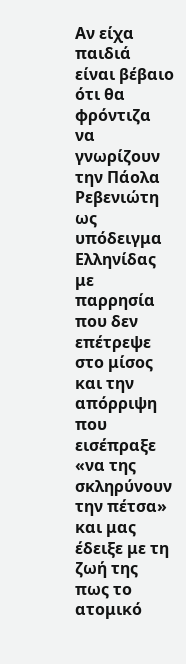Αν είχα παιδιά είναι βέβαιο ότι θα φρόντιζα να γνωρίζουν την Πάολα Ρεβενιώτη ως υπόδειγμα Ελληνίδας με παρρησία που δεν επέτρεψε στο μίσος και την απόρριψη που εισέπραξε «να της σκληρύνουν την πέτσα» και μας έδειξε με τη ζωή της πως το ατομικό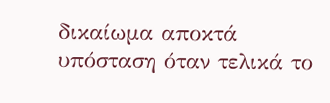δικαίωμα αποκτά υπόσταση όταν τελικά το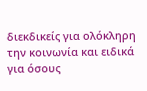διεκδικείς για ολόκληρη την κοινωνία και ειδικά για όσους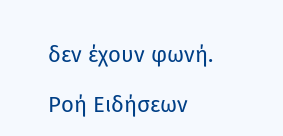δεν έχουν φωνή.

Ροή Ειδήσεων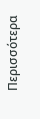Περισσότερα